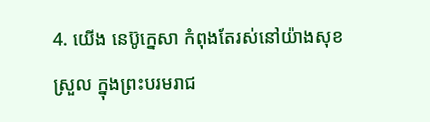4. យើង នេប៊ូក្នេសា កំពុងតែរស់នៅយ៉ាងសុខស្រួល ក្នុងព្រះបរមរាជ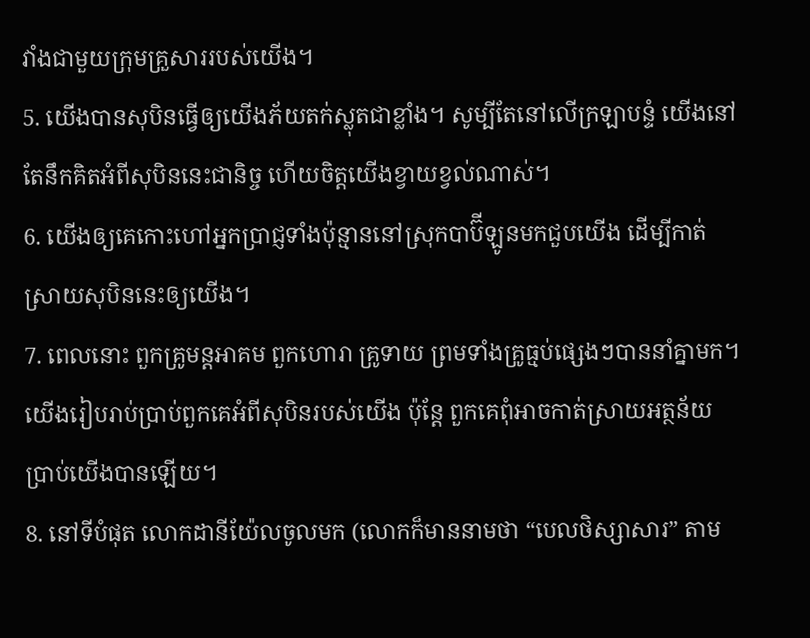វាំងជាមួយក្រុមគ្រួសាររបស់យើង។
5. យើងបានសុបិនធ្វើឲ្យយើងភ័យតក់ស្លុតជាខ្លាំង។ សូម្បីតែនៅលើក្រឡាបន្ទំ យើងនៅតែនឹកគិតអំពីសុបិននេះជានិច្ច ហើយចិត្តយើងខ្វាយខ្វល់ណាស់។
6. យើងឲ្យគេកោះហៅអ្នកប្រាជ្ញទាំងប៉ុន្មាននៅស្រុកបាប៊ីឡូនមកជួបយើង ដើម្បីកាត់ស្រាយសុបិននេះឲ្យយើង។
7. ពេលនោះ ពួកគ្រូមន្តអាគម ពួកហោរា គ្រូទាយ ព្រមទាំងគ្រូធ្មប់ផ្សេងៗបាននាំគ្នាមក។ យើងរៀបរាប់ប្រាប់ពួកគេអំពីសុបិនរបស់យើង ប៉ុន្តែ ពួកគេពុំអាចកាត់ស្រាយអត្ថន័យប្រាប់យើងបានឡើយ។
8. នៅទីបំផុត លោកដានីយ៉ែលចូលមក (លោកក៏មាននាមថា “បេលថិស្សាសារ” តាម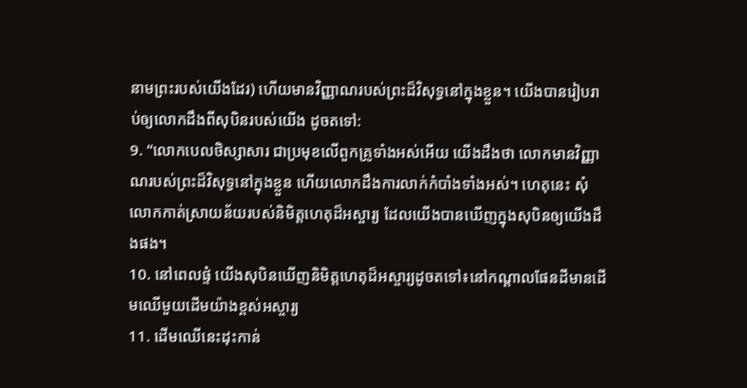នាមព្រះរបស់យើងដែរ) ហើយមានវិញ្ញាណរបស់ព្រះដ៏វិសុទ្ធនៅក្នុងខ្លួន។ យើងបានរៀបរាប់ឲ្យលោកដឹងពីសុបិនរបស់យើង ដូចតទៅ:
9. “លោកបេលថិស្សាសារ ជាប្រមុខលើពួកគ្រូទាំងអស់អើយ យើងដឹងថា លោកមានវិញ្ញាណរបស់ព្រះដ៏វិសុទ្ធនៅក្នុងខ្លួន ហើយលោកដឹងការលាក់កំបាំងទាំងអស់។ ហេតុនេះ សុំលោកកាត់ស្រាយន័យរបស់និមិត្តហេតុដ៏អស្ចារ្យ ដែលយើងបានឃើញក្នុងសុបិនឲ្យយើងដឹងផង។
10. នៅពេលផ្ទំ យើងសុបិនឃើញនិមិត្តហេតុដ៏អស្ចារ្យដូចតទៅ៖នៅកណ្ដាលផែនដីមានដើមឈើមួយដើមយ៉ាងខ្ពស់អស្ចារ្យ
11. ដើមឈើនេះដុះកាន់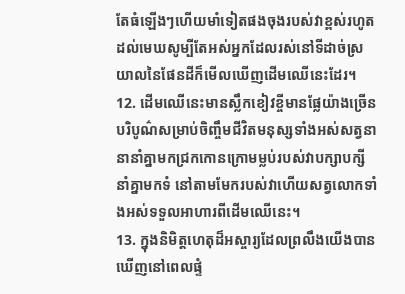តែធំឡើងៗហើយមាំទៀតផងចុងរបស់វាខ្ពស់រហូតដល់មេឃសូម្បីតែអស់អ្នកដែលរស់នៅទីដាច់ស្រយាលនៃផែនដីក៏មើលឃើញដើមឈើនេះដែរ។
12. ដើមឈើនេះមានស្លឹកខៀវខ្ចីមានផ្លែយ៉ាងច្រើនបរិបូណ៌សម្រាប់ចិញ្ចឹមជីវិតមនុស្សទាំងអស់សត្វនានានាំគ្នាមកជ្រកកោនក្រោមម្លប់របស់វាបក្សាបក្សីនាំគ្នាមកទំ នៅតាមមែករបស់វាហើយសត្វលោកទាំងអស់ទទួលអាហារពីដើមឈើនេះ។
13. ក្នុងនិមិត្តហេតុដ៏អស្ចារ្យដែលព្រលឹងយើងបានឃើញនៅពេលផ្ទំ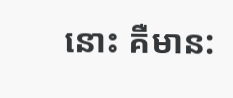នោះ គឺមាន: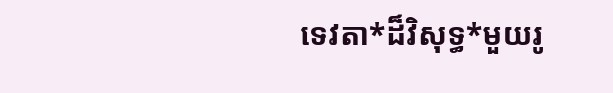ទេវតា*ដ៏វិសុទ្ធ*មួយរូ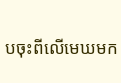បចុះពីលើមេឃមក